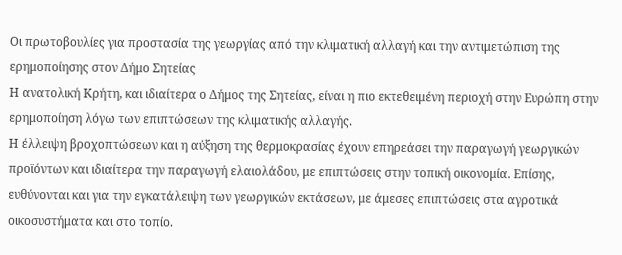Οι πρωτοβουλίες για προστασία της γεωργίας από την κλιματική αλλαγή και την αντιμετώπιση της ερημοποίησης στον Δήμο Σητείας
Η ανατολική Κρήτη, και ιδιαίτερα ο Δήμος της Σητείας, είναι η πιο εκτεθειμένη περιοχή στην Ευρώπη στην ερημοποίηση λόγω των επιπτώσεων της κλιματικής αλλαγής.
Η έλλειψη βροχοπτώσεων και η αύξηση της θερμοκρασίας έχουν επηρεάσει την παραγωγή γεωργικών προϊόντων και ιδιαίτερα την παραγωγή ελαιολάδου, με επιπτώσεις στην τοπική οικονομία. Επίσης, ευθύνονται και για την εγκατάλειψη των γεωργικών εκτάσεων, με άμεσες επιπτώσεις στα αγροτικά οικοσυστήματα και στο τοπίο.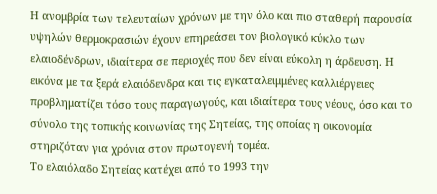Η ανομβρία των τελευταίων χρόνων με την όλο και πιο σταθερή παρουσία υψηλών θερμοκρασιών έχουν επηρεάσει τον βιολογικό κύκλο των ελαιοδένδρων, ιδιαίτερα σε περιοχές που δεν είναι εύκολη η άρδευση. Η εικόνα με τα ξερά ελαιόδενδρα και τις εγκαταλειμμένες καλλιέργειες προβληματίζει τόσο τους παραγωγούς, και ιδιαίτερα τους νέους, όσο και το σύνολο της τοπικής κοινωνίας της Σητείας, της οποίας η οικονομία στηριζόταν για χρόνια στον πρωτογενή τομέα.
Το ελαιόλαδο Σητείας κατέχει από το 1993 την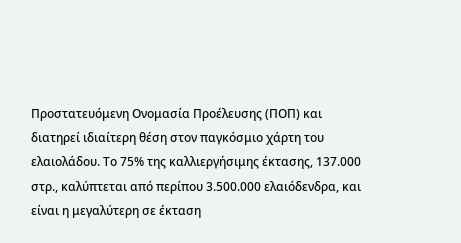Προστατευόμενη Ονομασία Προέλευσης (ΠΟΠ) και διατηρεί ιδιαίτερη θέση στον παγκόσμιο χάρτη του ελαιολάδου. Το 75% της καλλιεργήσιμης έκτασης, 137.000 στρ., καλύπτεται από περίπου 3.500.000 ελαιόδενδρα, και είναι η μεγαλύτερη σε έκταση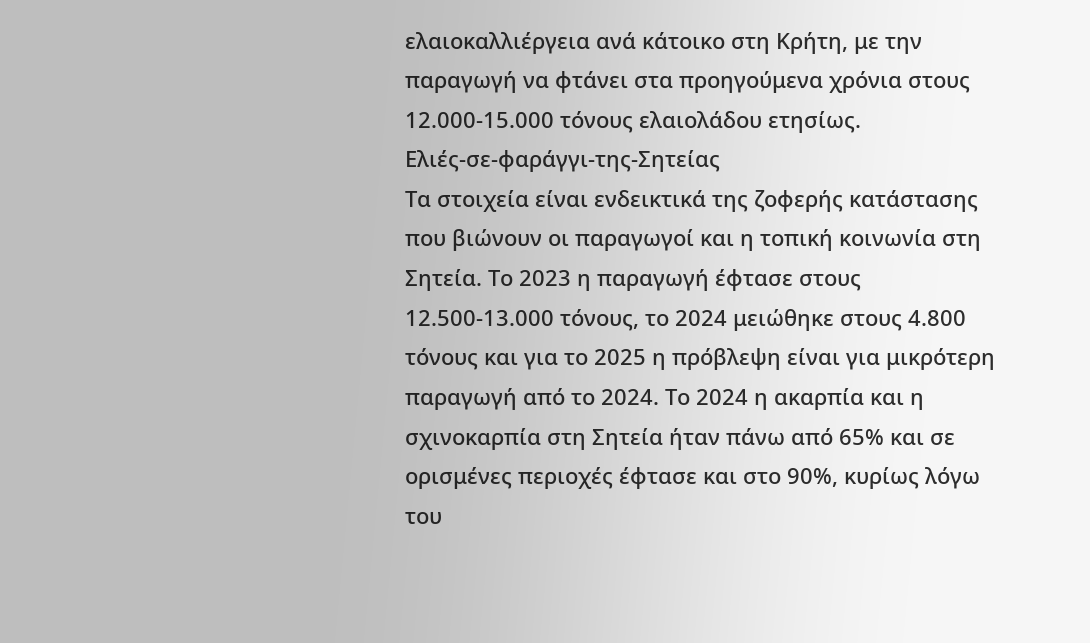ελαιοκαλλιέργεια ανά κάτοικο στη Κρήτη, με την παραγωγή να φτάνει στα προηγούμενα χρόνια στους 12.000-15.000 τόνους ελαιολάδου ετησίως.
Ελιές-σε-φαράγγι-της-Σητείας
Τα στοιχεία είναι ενδεικτικά της ζοφερής κατάστασης που βιώνουν οι παραγωγοί και η τοπική κοινωνία στη Σητεία. Το 2023 η παραγωγή έφτασε στους 12.500-13.000 τόνους, το 2024 μειώθηκε στους 4.800 τόνους και για το 2025 η πρόβλεψη είναι για μικρότερη παραγωγή από το 2024. Το 2024 η ακαρπία και η σχινοκαρπία στη Σητεία ήταν πάνω από 65% και σε ορισμένες περιοχές έφτασε και στο 90%, κυρίως λόγω του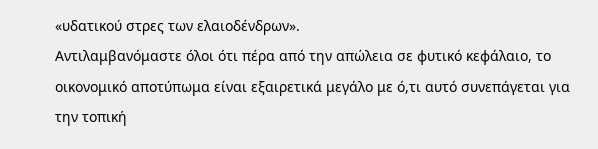«υδατικού στρες των ελαιοδένδρων».
Αντιλαμβανόμαστε όλοι ότι πέρα από την απώλεια σε φυτικό κεφάλαιο, το οικονομικό αποτύπωμα είναι εξαιρετικά μεγάλο με ό,τι αυτό συνεπάγεται για την τοπική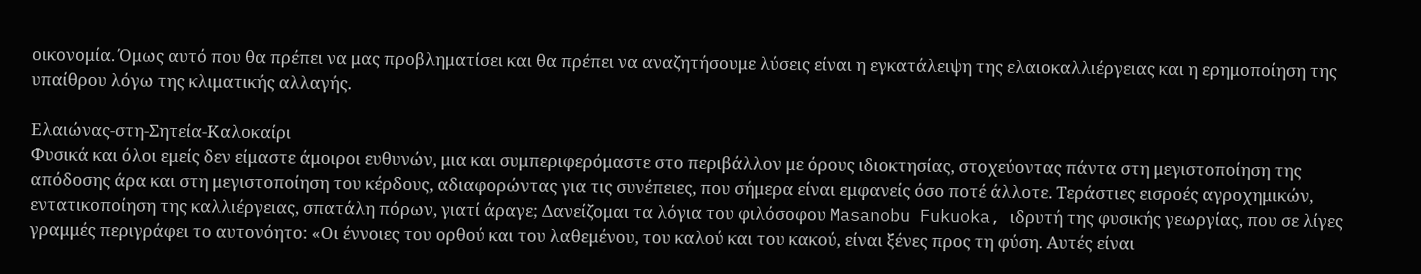οικονομία. Όμως αυτό που θα πρέπει να μας προβληματίσει και θα πρέπει να αναζητήσουμε λύσεις είναι η εγκατάλειψη της ελαιοκαλλιέργειας και η ερημοποίηση της υπαίθρου λόγω της κλιματικής αλλαγής.

Ελαιώνας-στη-Σητεία-Καλοκαίρι
Φυσικά και όλοι εμείς δεν είμαστε άμοιροι ευθυνών, μια και συμπεριφερόμαστε στο περιβάλλον με όρους ιδιοκτησίας, στοχεύοντας πάντα στη μεγιστοποίηση της απόδοσης άρα και στη μεγιστοποίηση του κέρδους, αδιαφορώντας για τις συνέπειες, που σήμερα είναι εμφανείς όσο ποτέ άλλοτε. Τεράστιες εισροές αγροχημικών, εντατικοποίηση της καλλιέργειας, σπατάλη πόρων, γιατί άραγε; Δανείζομαι τα λόγια του φιλόσοφου Masanobu Fukuoka, ιδρυτή της φυσικής γεωργίας, που σε λίγες γραμμές περιγράφει το αυτονόητο: «Οι έννοιες του ορθού και του λαθεμένου, του καλού και του κακού, είναι ξένες προς τη φύση. Αυτές είναι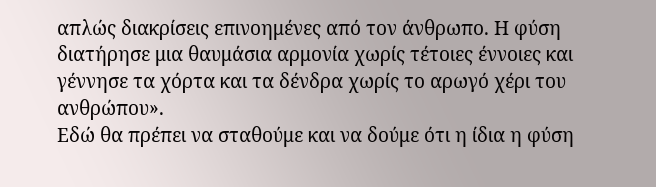απλώς διακρίσεις επινοημένες από τον άνθρωπο. Η φύση διατήρησε μια θαυμάσια αρμονία χωρίς τέτοιες έννοιες και γέννησε τα χόρτα και τα δένδρα χωρίς το αρωγό χέρι του ανθρώπου».
Εδώ θα πρέπει να σταθούμε και να δούμε ότι η ίδια η φύση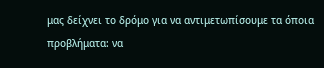μας δείχνει το δρόμο για να αντιμετωπίσουμε τα όποια προβλήματα: να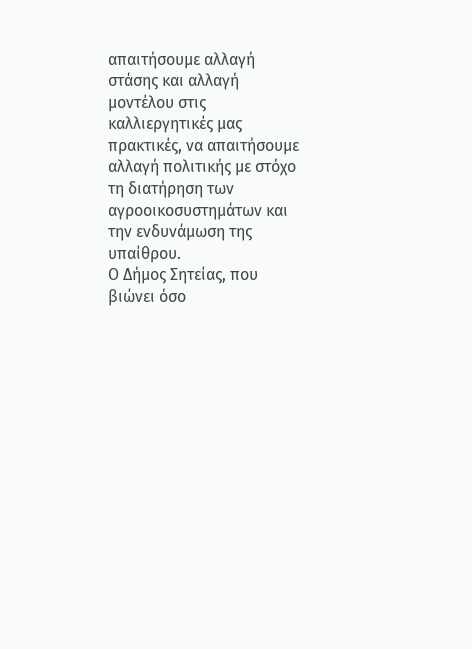απαιτήσουμε αλλαγή στάσης και αλλαγή μοντέλου στις καλλιεργητικές μας πρακτικές, να απαιτήσουμε αλλαγή πολιτικής με στόχο τη διατήρηση των αγροοικοσυστημάτων και την ενδυνάμωση της υπαίθρου.
Ο Δήμος Σητείας, που βιώνει όσο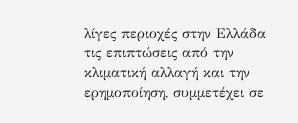λίγες περιοχές στην Ελλάδα τις επιπτώσεις από την κλιματική αλλαγή και την ερημοποίηση, συμμετέχει σε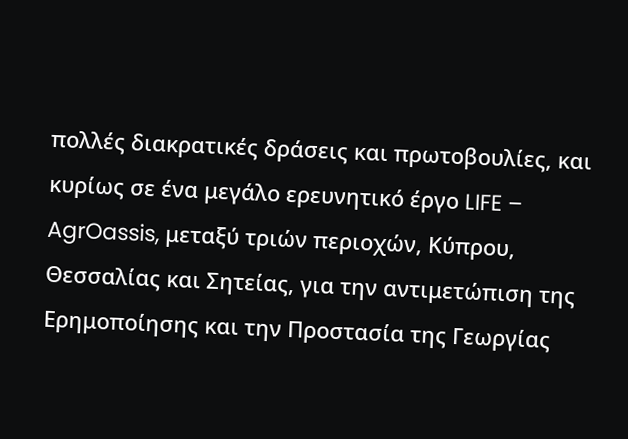πολλές διακρατικές δράσεις και πρωτοβουλίες, και κυρίως σε ένα μεγάλο ερευνητικό έργο LIFE – AgrOassis, μεταξύ τριών περιοχών, Κύπρου, Θεσσαλίας και Σητείας, για την αντιμετώπιση της Ερημοποίησης και την Προστασία της Γεωργίας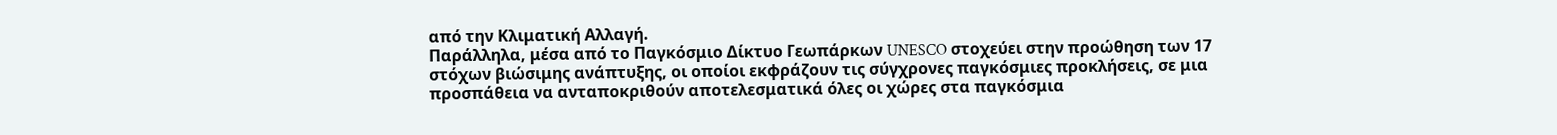από την Κλιματική Αλλαγή.
Παράλληλα, μέσα από το Παγκόσμιο Δίκτυο Γεωπάρκων UNESCO στοχεύει στην προώθηση των 17 στόχων βιώσιμης ανάπτυξης, οι οποίοι εκφράζουν τις σύγχρονες παγκόσμιες προκλήσεις, σε μια προσπάθεια να ανταποκριθούν αποτελεσματικά όλες οι χώρες στα παγκόσμια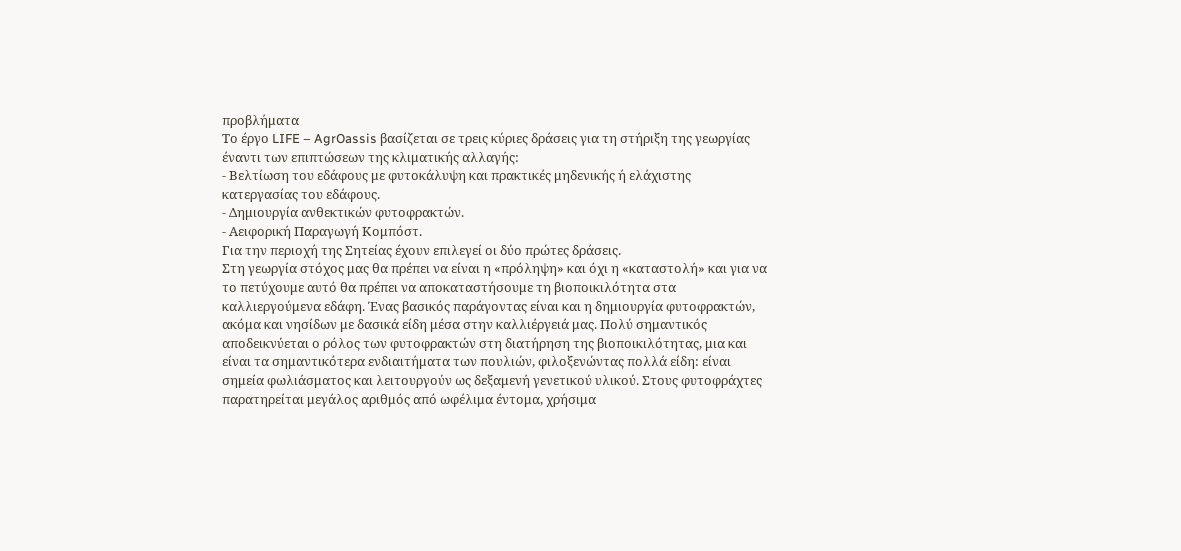προβλήματα
Το έργο LIFE – AgrOassis βασίζεται σε τρεις κύριες δράσεις για τη στήριξη της γεωργίας έναντι των επιπτώσεων της κλιματικής αλλαγής:
- Βελτίωση του εδάφους με φυτοκάλυψη και πρακτικές μηδενικής ή ελάχιστης κατεργασίας του εδάφους.
- Δημιουργία ανθεκτικών φυτοφρακτών.
- Αειφορική Παραγωγή Κομπόστ.
Για την περιοχή της Σητείας έχουν επιλεγεί οι δύο πρώτες δράσεις.
Στη γεωργία στόχος μας θα πρέπει να είναι η «πρόληψη» και όχι η «καταστολή» και για να το πετύχουμε αυτό θα πρέπει να αποκαταστήσουμε τη βιοποικιλότητα στα καλλιεργούμενα εδάφη. Ένας βασικός παράγοντας είναι και η δημιουργία φυτοφρακτών, ακόμα και νησίδων με δασικά είδη μέσα στην καλλιέργειά μας. Πολύ σημαντικός αποδεικνύεται ο ρόλος των φυτοφρακτών στη διατήρηση της βιοποικιλότητας, μια και είναι τα σημαντικότερα ενδιαιτήματα των πουλιών, φιλοξενώντας πολλά είδη: είναι σημεία φωλιάσματος και λειτουργούν ως δεξαμενή γενετικού υλικού. Στους φυτοφράχτες παρατηρείται μεγάλος αριθμός από ωφέλιμα έντομα, χρήσιμα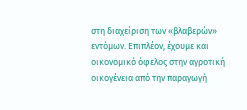στη διαχείριση των «βλαβερών» εντόμων. Επιπλέον, έχουμε και οικονομικό όφελος στην αγροτική οικογένεια από την παραγωγή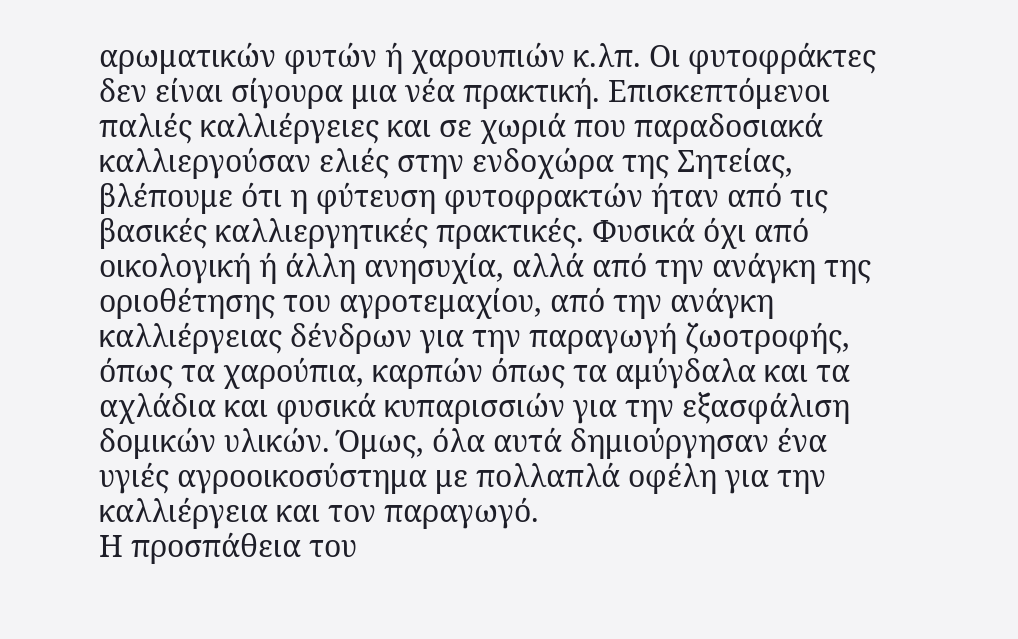αρωματικών φυτών ή χαρουπιών κ.λπ. Οι φυτοφράκτες δεν είναι σίγουρα μια νέα πρακτική. Επισκεπτόμενοι παλιές καλλιέργειες και σε χωριά που παραδοσιακά καλλιεργούσαν ελιές στην ενδοχώρα της Σητείας, βλέπουμε ότι η φύτευση φυτοφρακτών ήταν από τις βασικές καλλιεργητικές πρακτικές. Φυσικά όχι από οικολογική ή άλλη ανησυχία, αλλά από την ανάγκη της οριοθέτησης του αγροτεμαχίου, από την ανάγκη καλλιέργειας δένδρων για την παραγωγή ζωοτροφής, όπως τα χαρούπια, καρπών όπως τα αμύγδαλα και τα αχλάδια και φυσικά κυπαρισσιών για την εξασφάλιση δομικών υλικών. Όμως, όλα αυτά δημιούργησαν ένα υγιές αγροοικοσύστημα με πολλαπλά οφέλη για την καλλιέργεια και τον παραγωγό.
Η προσπάθεια του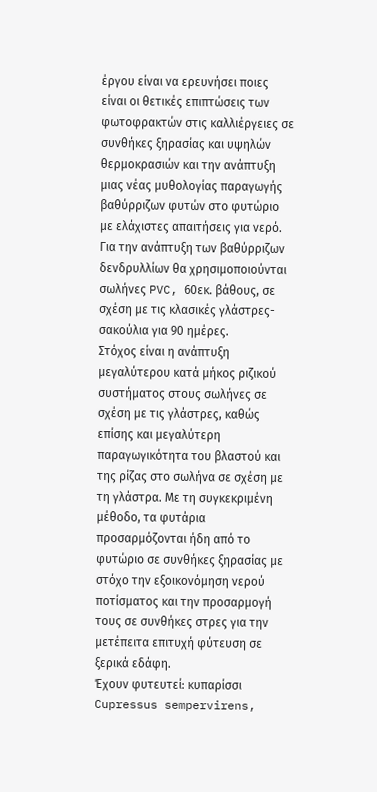έργου είναι να ερευνήσει ποιες είναι οι θετικές επιπτώσεις των φωτοφρακτών στις καλλιέργειες σε συνθήκες ξηρασίας και υψηλών θερμοκρασιών και την ανάπτυξη μιας νέας μυθολογίας παραγωγής βαθύρριζων φυτών στο φυτώριο με ελάχιστες απαιτήσεις για νερό. Για την ανάπτυξη των βαθύρριζων δενδρυλλίων θα χρησιμοποιούνται σωλήνες PVC, 60εκ. βάθους, σε σχέση με τις κλασικές γλάστρες-σακούλια για 90 ημέρες.
Στόχος είναι η ανάπτυξη μεγαλύτερου κατά μήκος ριζικού συστήματος στους σωλήνες σε σχέση με τις γλάστρες, καθώς επίσης και μεγαλύτερη παραγωγικότητα του βλαστού και της ρίζας στο σωλήνα σε σχέση με τη γλάστρα. Με τη συγκεκριμένη μέθοδο, τα φυτάρια προσαρμόζονται ήδη από το φυτώριο σε συνθήκες ξηρασίας με στόχο την εξοικονόμηση νερού ποτίσματος και την προσαρμογή τους σε συνθήκες στρες για την μετέπειτα επιτυχή φύτευση σε ξερικά εδάφη.
Έχουν φυτευτεί: κυπαρίσσι Cupressus sempervirens,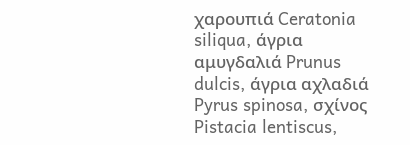χαρουπιά Ceratonia siliqua, άγρια αμυγδαλιά Prunus dulcis, άγρια αχλαδιά Pyrus spinosa, σχίνος Pistacia lentiscus,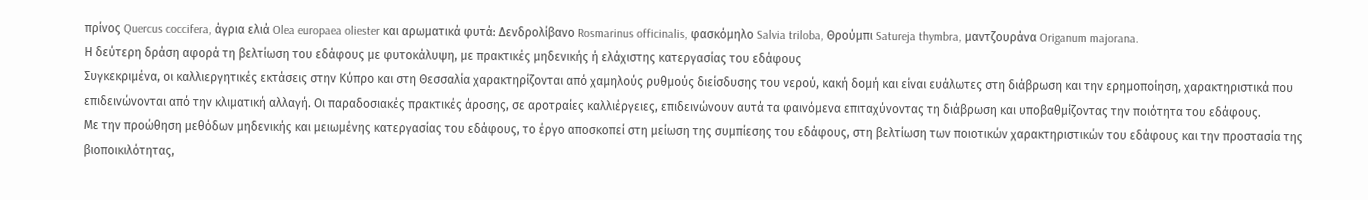πρίνος Quercus coccifera, άγρια ελιά Olea europaea oliester και αρωματικά φυτά: Δενδρολίβανο Rosmarinus officinalis, φασκόμηλο Salvia triloba, Θρούμπι Satureja thymbra, μαντζουράνα Origanum majorana.
Η δεύτερη δράση αφορά τη βελτίωση του εδάφους με φυτοκάλυψη, με πρακτικές μηδενικής ή ελάχιστης κατεργασίας του εδάφους
Συγκεκριμένα, οι καλλιεργητικές εκτάσεις στην Κύπρο και στη Θεσσαλία χαρακτηρίζονται από χαμηλούς ρυθμούς διείσδυσης του νερού, κακή δομή και είναι ευάλωτες στη διάβρωση και την ερημοποίηση, χαρακτηριστικά που επιδεινώνονται από την κλιματική αλλαγή. Οι παραδοσιακές πρακτικές άροσης, σε αροτραίες καλλιέργειες, επιδεινώνουν αυτά τα φαινόμενα επιταχύνοντας τη διάβρωση και υποβαθμίζοντας την ποιότητα του εδάφους.
Με την προώθηση μεθόδων μηδενικής και μειωμένης κατεργασίας του εδάφους, το έργο αποσκοπεί στη μείωση της συμπίεσης του εδάφους, στη βελτίωση των ποιοτικών χαρακτηριστικών του εδάφους και την προστασία της βιοποικιλότητας,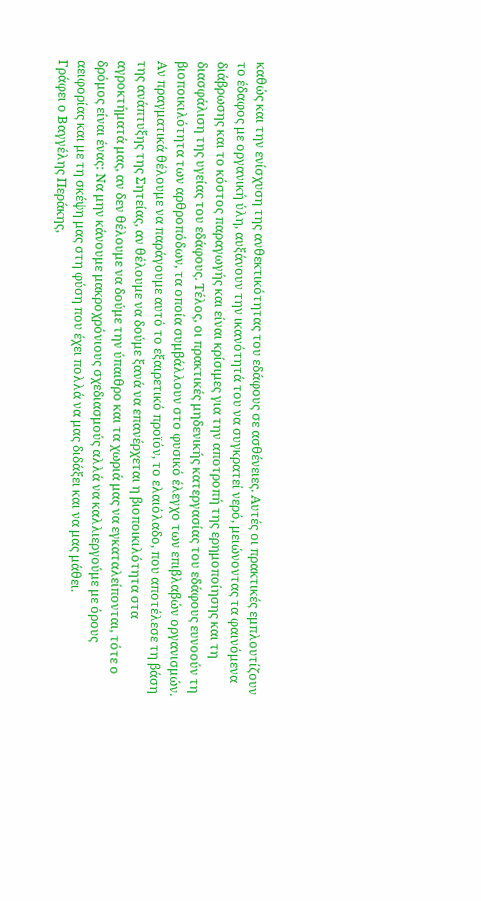καθώς και την ενίσχυση της ανθεκτικότητας του εδάφους σε ασθένειες. Αυτές οι πρακτικές εμπλουτίζουν το έδαφος με οργανική ύλη, αυξάνουν την ικανότητά του να συγκρατεί νερό, μειώνοντας τα φαινόμενα διάβρωσης και το κόστος παραγωγής και είναι κρίσιμες για την αποτροπή της ερημοποίησης και τη διασφάλιση της υγείας του εδάφους. Τέλος, οι πρακτικές μηδενικής κατεργασίας του εδάφους ευνοούν τη βιοποικιλότητα των αρθροπόδων, τα οποία συμβάλλουν στο φυσικό έλεγχο των επιβλαβών οργανισμών.
Αν πραγματικά θέλουμε να παράγουμε αυτό το εξαιρετικό προϊόν, το ελαιόλαδο, που αποτέλεσε τη βάση της ανάπτυξης της Σητείας, αν θέλουμε να δούμε ξανά να επανέρχεται η βιοποικιλότητα στα αγροκτήματά μας, αν δεν θέλουμε να δούμε την ύπαιθρο και τα χωριά μας να εγκαταλείπονται, τότε ο δρόμος είναι ένας: Να μην κάνουμε μακροχρόνιους σχεδιασμούς αλλά να καλλιεργούμε με όρους αειφορίας και με τη σκέψη μας στη φύση που έχει πολλά να μας διδάξει και να μας μάθει.
Γράφει ο Βαγγέλης Περάκης,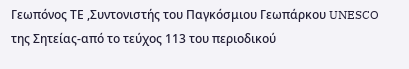Γεωπόνος ΤΕ ,Συντονιστής του Παγκόσμιου Γεωπάρκου UNESCO της Σητείας-από το τεύχος 113 του περιοδικού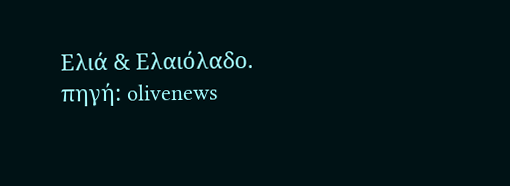Ελιά & Ελαιόλαδο.
πηγή: olivenews